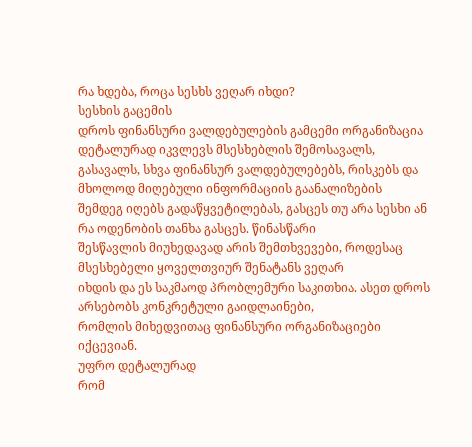რა ხდება, როცა სესხს ვეღარ იხდი?
სესხის გაცემის
დროს ფინანსური ვალდებულების გამცემი ორგანიზაცია დეტალურად იკვლევს მსესხებლის შემოსავალს,
გასავალს, სხვა ფინანსურ ვალდებულებებს, რისკებს და მხოლოდ მიღებული ინფორმაციის გაანალიზების
შემდეგ იღებს გადაწყვეტილებას, გასცეს თუ არა სესხი ან რა ოდენობის თანხა გასცეს. წინასწარი
შესწავლის მიუხედავად არის შემთხვევები, როდესაც მსესხებელი ყოველთვიურ შენატანს ვეღარ
იხდის და ეს საკმაოდ პრობლემური საკითხია. ასეთ დროს არსებობს კონკრეტული გაიდლაინები,
რომლის მიხედვითაც ფინანსური ორგანიზაციები იქცევიან.
უფრო დეტალურად
რომ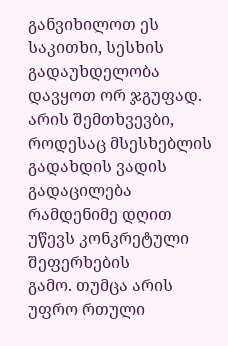განვიხილოთ ეს საკითხი, სესხის გადაუხდელობა დავყოთ ორ ჯგუფად. არის შემთხვევბი,
როდესაც მსესხებლის გადახდის ვადის გადაცილება რამდენიმე დღით უწევს კონკრეტული შეფერხების
გამო. თუმცა არის უფრო რთული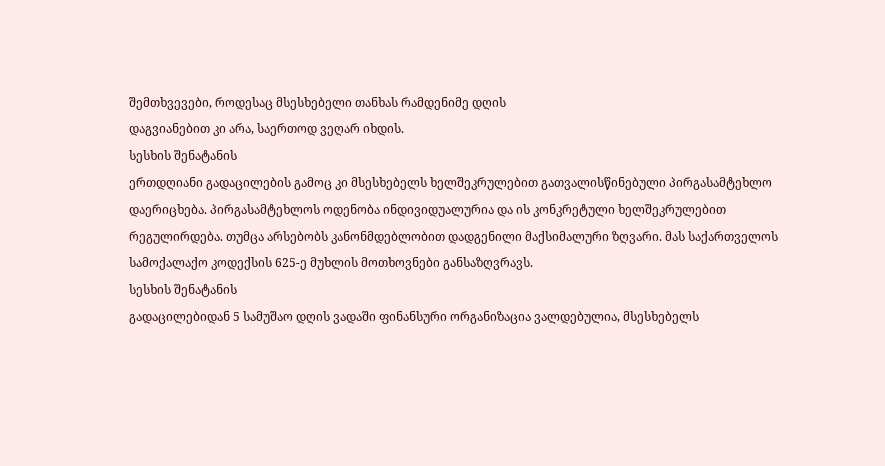შემთხვევები, როდესაც მსესხებელი თანხას რამდენიმე დღის
დაგვიანებით კი არა, საერთოდ ვეღარ იხდის.
სესხის შენატანის
ერთდღიანი გადაცილების გამოც კი მსესხებელს ხელშეკრულებით გათვალისწინებული პირგასამტეხლო
დაერიცხება. პირგასამტეხლოს ოდენობა ინდივიდუალურია და ის კონკრეტული ხელშეკრულებით
რეგულირდება. თუმცა არსებობს კანონმდებლობით დადგენილი მაქსიმალური ზღვარი. მას საქართველოს
სამოქალაქო კოდექსის 625-ე მუხლის მოთხოვნები განსაზღვრავს.
სესხის შენატანის
გადაცილებიდან 5 სამუშაო დღის ვადაში ფინანსური ორგანიზაცია ვალდებულია, მსესხებელს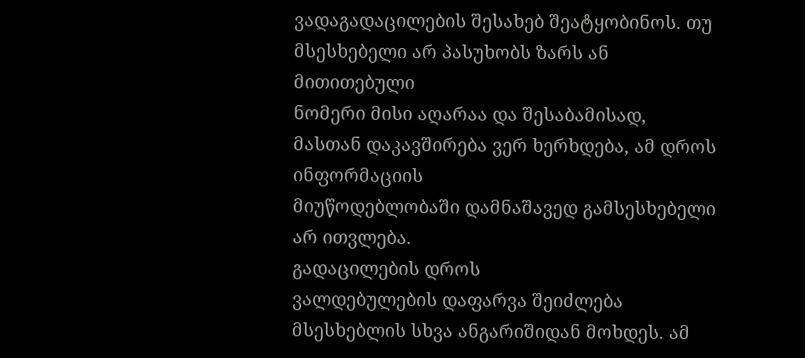ვადაგადაცილების შესახებ შეატყობინოს. თუ მსესხებელი არ პასუხობს ზარს ან მითითებული
ნომერი მისი აღარაა და შესაბამისად, მასთან დაკავშირება ვერ ხერხდება, ამ დროს ინფორმაციის
მიუწოდებლობაში დამნაშავედ გამსესხებელი არ ითვლება.
გადაცილების დროს
ვალდებულების დაფარვა შეიძლება მსესხებლის სხვა ანგარიშიდან მოხდეს. ამ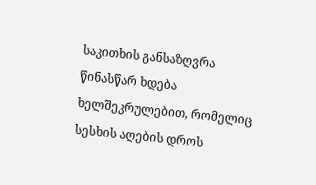საკითხის განსაზღვრა
წინასწარ ხდება ხელშეკრულებით, რომელიც სესხის აღების დროს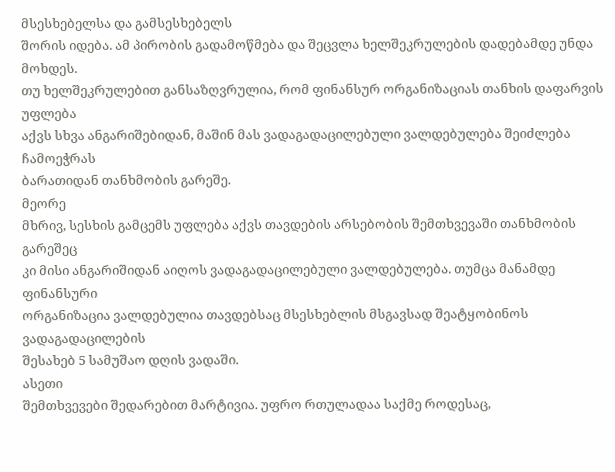მსესხებელსა და გამსესხებელს
შორის იდება. ამ პირობის გადამოწმება და შეცვლა ხელშეკრულების დადებამდე უნდა მოხდეს.
თუ ხელშეკრულებით განსაზღვრულია, რომ ფინანსურ ორგანიზაციას თანხის დაფარვის უფლება
აქვს სხვა ანგარიშებიდან, მაშინ მას ვადაგადაცილებული ვალდებულება შეიძლება ჩამოეჭრას
ბარათიდან თანხმობის გარეშე.
მეორე
მხრივ, სესხის გამცემს უფლება აქვს თავდების არსებობის შემთხვევაში თანხმობის გარეშეც
კი მისი ანგარიშიდან აიღოს ვადაგადაცილებული ვალდებულება. თუმცა მანამდე ფინანსური
ორგანიზაცია ვალდებულია თავდებსაც მსესხებლის მსგავსად შეატყობინოს ვადაგადაცილების
შესახებ 5 სამუშაო დღის ვადაში.
ასეთი
შემთხვევები შედარებით მარტივია. უფრო რთულადაა საქმე როდესაც,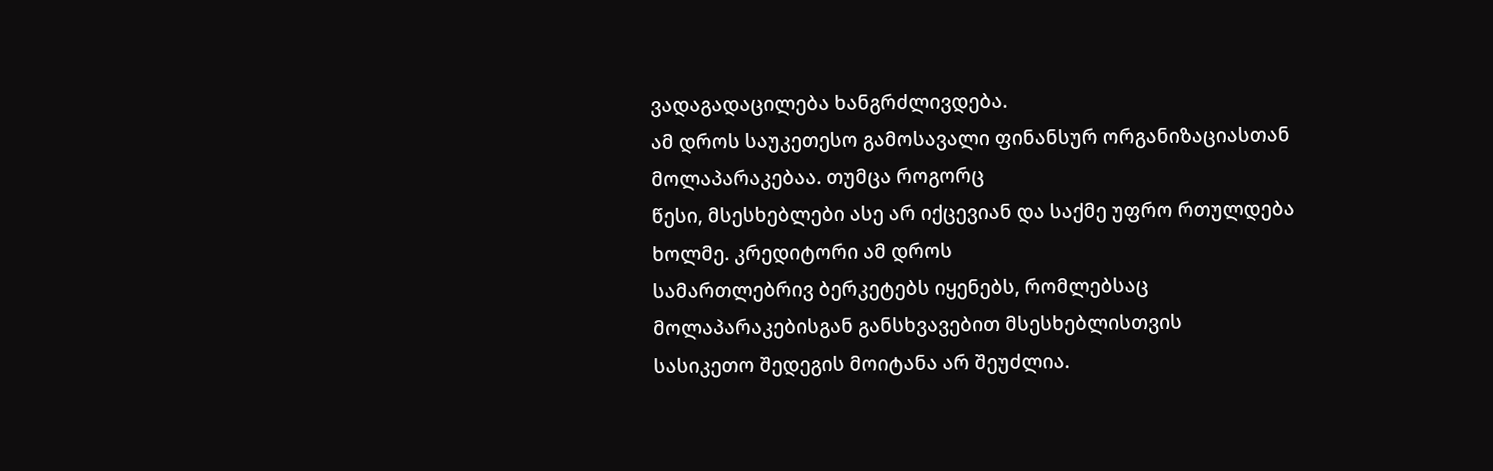ვადაგადაცილება ხანგრძლივდება.
ამ დროს საუკეთესო გამოსავალი ფინანსურ ორგანიზაციასთან მოლაპარაკებაა. თუმცა როგორც
წესი, მსესხებლები ასე არ იქცევიან და საქმე უფრო რთულდება ხოლმე. კრედიტორი ამ დროს
სამართლებრივ ბერკეტებს იყენებს, რომლებსაც მოლაპარაკებისგან განსხვავებით მსესხებლისთვის
სასიკეთო შედეგის მოიტანა არ შეუძლია.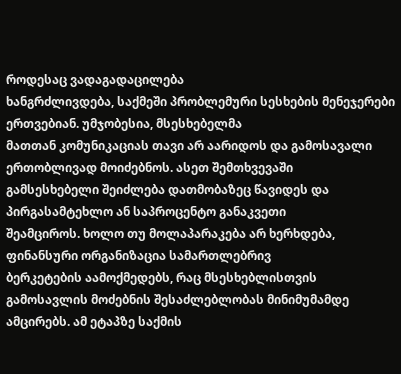როდესაც ვადაგადაცილება
ხანგრძლივდება, საქმეში პრობლემური სესხების მენეჯერები ერთვებიან. უმჯობესია, მსესხებელმა
მათთან კომუნიკაციას თავი არ აარიდოს და გამოსავალი ერთობლივად მოიძებნოს. ასეთ შემთხვევაში
გამსესხებელი შეიძლება დათმობაზეც წავიდეს და პირგასამტეხლო ან საპროცენტო განაკვეთი
შეამციროს. ხოლო თუ მოლაპარაკება არ ხერხდება, ფინანსური ორგანიზაცია სამართლებრივ
ბერკეტების აამოქმედებს, რაც მსესხებლისთვის გამოსავლის მოძებნის შესაძლებლობას მინიმუმამდე
ამცირებს. ამ ეტაპზე საქმის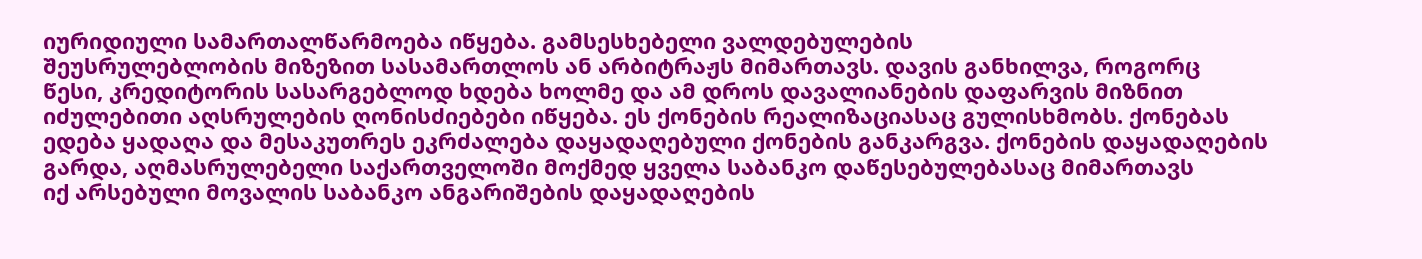იურიდიული სამართალწარმოება იწყება. გამსესხებელი ვალდებულების
შეუსრულებლობის მიზეზით სასამართლოს ან არბიტრაჟს მიმართავს. დავის განხილვა, როგორც
წესი, კრედიტორის სასარგებლოდ ხდება ხოლმე და ამ დროს დავალიანების დაფარვის მიზნით
იძულებითი აღსრულების ღონისძიებები იწყება. ეს ქონების რეალიზაციასაც გულისხმობს. ქონებას
ედება ყადაღა და მესაკუთრეს ეკრძალება დაყადაღებული ქონების განკარგვა. ქონების დაყადაღების
გარდა, აღმასრულებელი საქართველოში მოქმედ ყველა საბანკო დაწესებულებასაც მიმართავს
იქ არსებული მოვალის საბანკო ანგარიშების დაყადაღების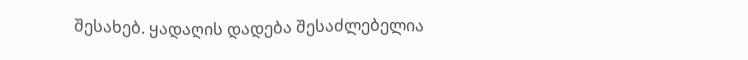შესახებ. ყადაღის დადება შესაძლებელია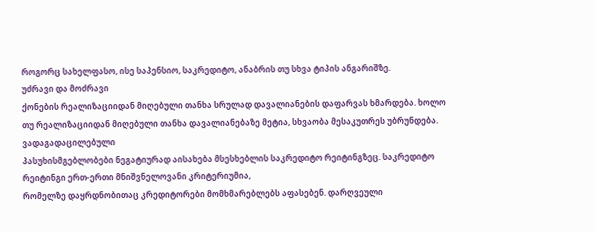როგორც სახელფასო, ისე საპენსიო, საკრედიტო, ანაბრის თუ სხვა ტიპის ანგარიშზე.
უძრავი და მოძრავი
ქონების რეალიზაციიდან მიღებული თანხა სრულად დავალიანების დაფარვას ხმარდება. ხოლო
თუ რეალიზაციიდან მიღებული თანხა დავალიანებაზე მეტია, სხვაობა მესაკუთრეს უბრუნდება.
ვადაგადაცილებული
პასუხისმგებლობები ნეგატიურად აისახება მსესხებლის საკრედიტო რეიტინგზეც. საკრედიტო
რეიტინგი ერთ-ერთი მნიშვნელოვანი კრიტერიუმია,
რომელზე დაყრდნობითაც კრედიტორები მომხმარებლებს აფასებენ. დარღვეული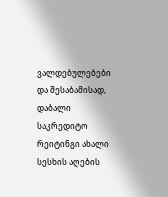ვალდებულებები
და შესაბამისად, დაბალი საკრედიტო რეიტინგი ახალი სესხის აღების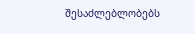შესაძლებლობებს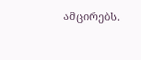ამცირებს.